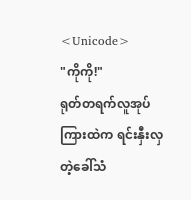<Unicode>
"ကိုကို!"
ရုတ်တရက်လူအုပ်ကြားထဲက ရင်းနှီးလှတဲ့ခေါ်သံ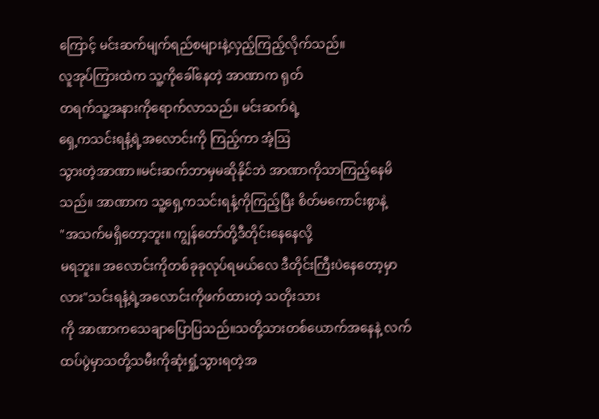ကြောင့် မင်းဆက်မျက်ရည်စများနဲ့လှည့်ကြည့်လိုက်သည်။
လူအုပ်ကြားထဲက သူ့ကိုခေါ်နေတဲ့ အာဏာက ရုတ်
တရက်သူ့အနားကိုရောက်လာသည်။ မင်းဆက်ရဲ့
ရှေ့ကသင်းရနံ့ရဲ့အလောင်းကို ကြည့်ကာ အံ့ဩ
သွားတဲ့အာဏာ။မင်းဆက်ဘာမှမဆိုနိုင်ဘဲ အာဏာကိုသာကြည့်နေမိသည်။ အာဏာက သူ့ရှေ့ကသင်းရနံ့ကိုကြည့်ပြီး စိတ်မကောင်းစွာနဲ့
"အသက်မရှိတော့ဘူး။ ကျွန်တော်တို့ဒီတိုင်းနေနေလို့
မရဘူး။ အလောင်းကိုတစ်ခုခုလုပ်ရမယ်လေ ဒီတိုင်းကြီးပဲနေတော့မှာလား"သင်းရနံ့ရဲ့အလောင်းကိုဖက်ထားတဲ့ သတိုးသား
ကို အာဏာကသေချာပြောပြသည်။သတို့သားတစ်ယောက်အနေနဲ့ လက်ထပ်ပွဲမှာသတို့သမီးကိုဆုံးရှုံ့သွားရတဲ့အ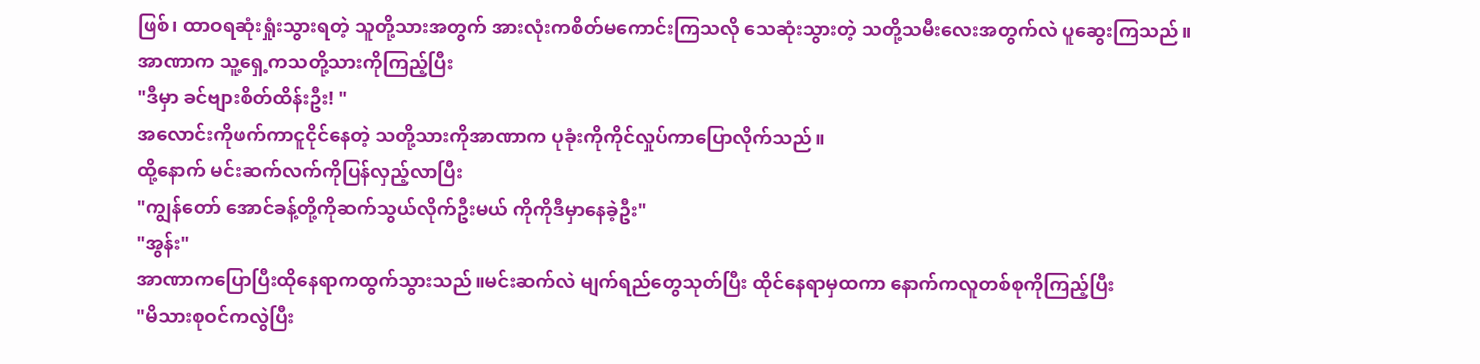ဖြစ်၊ ထာဝရဆုံးရှုံးသွားရတဲ့ သူတို့သားအတွက် အားလုံးကစိတ်မကောင်းကြသလို သေဆုံးသွားတဲ့ သတို့သမီးလေးအတွက်လဲ ပူဆွေးကြသည်။
အာဏာက သူ့ရှေ့ကသတို့သားကိုကြည့်ပြီး
"ဒီမှာ ခင်ဗျားစိတ်ထိန်းဦး! "
အလောင်းကိုဖက်ကာငူငိုင်နေတဲ့ သတို့သားကိုအာဏာက ပုခုံးကိုကိုင်လှုပ်ကာပြောလိုက်သည်။
ထို့နောက် မင်းဆက်လက်ကိုပြန်လှည့်လာပြီး
"ကျွန်တော် အောင်ခန့်တို့ကိုဆက်သွယ်လိုက်ဦးမယ် ကိုကိုဒီမှာနေခဲ့ဦး"
"အွန်း"
အာဏာကပြောပြီးထိုနေရာကထွက်သွားသည်။မင်းဆက်လဲ မျက်ရည်တွေသုတ်ပြီး ထိုင်နေရာမှထကာ နောက်ကလူတစ်စုကိုကြည့်ပြီး
"မိသားစုဝင်ကလွဲပြီး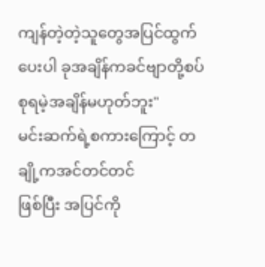ကျန်တဲ့တဲ့သူတွေအပြင်ထွက်ပေးပါ ခုအချိန်ကခင်ဗျာတို့စပ်စုရမဲ့အချိန်မဟုတ်ဘူး"
မင်းဆက်ရဲ့စကားကြောင့် တချို့ကအင်တင်တင်
ဖြစ်ပြီး အပြင်ကို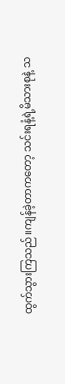ထွက်သွားကြသည်။ကျန်ခဲ့တာကတော့ သင်းရနံ့ရဲ့မိသားစုနဲ့ သ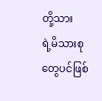တို့သား
ရဲ့မိသားစုတွေပင်ဖြစ်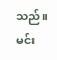သည်။မင်း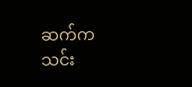ဆက်ကသင်း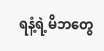ရနံ့ရဲ့မိဘတွေ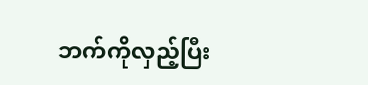ဘက်ကိုလှည့်ပြီး